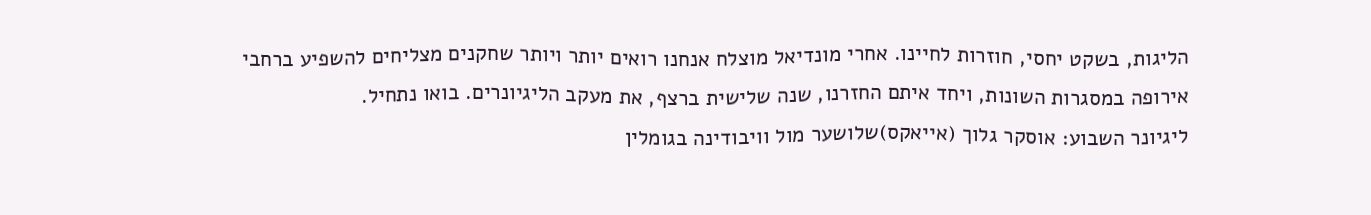הליגות, בשקט יחסי, חוזרות לחיינו. אחרי מונדיאל מוצלח אנחנו רואים יותר ויותר שחקנים מצליחים להשפיע ברחבי אירופה במסגרות השונות, ויחד איתם החזרנו, שנה שלישית ברצף, את מעקב הליגיונרים. בואו נתחיל.
ליגיונר השבוע: אוסקר גלוך (אייאקס)שלושער מול וויבודינה בגומלין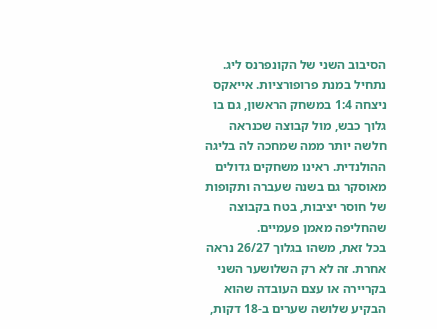הסיבוב השני של הקונפרנס ליג.
נתחיל במנת פרופורציות. אייאקס ניצחה 1:4 במשחק הראשון, גם בו גלוך כבש, מול קבוצה שכנראה חלשה יותר ממה שמחכה לה בליגה ההולנדית. ראינו משחקים גדולים מאוסקר גם בשנה שעברה ותקופות של חוסר יציבות, בטח בקבוצה שהחליפה מאמן פעמיים.
בכל זאת, משהו בגלוך 26/27 נראה אחרת. זה לא רק השלושער השני בקריירה או עצם העובדה שהוא הבקיע שלושה שערים ב-18 דקות,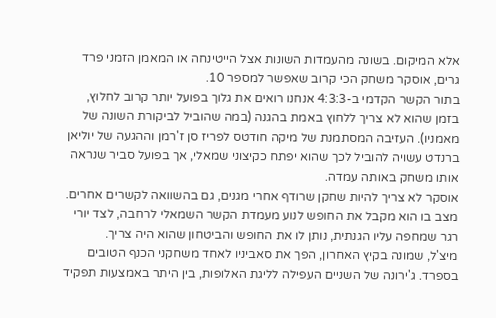אלא המיקום. בשונה מהעמדות השונות אצל הייטינחה או המאמן הזמני פרד גרים, אוסקר משחק הכי קרוב שאפשר למספר 10.
בתור הקשר הקדמי ב-4:3:3 אנחנו רואים את גלוך בפועל יותר קרוב לחלוץ, בזמן שהוא לא צריך ללחוץ באמת בהגנה (במה שהוביל לביקורת השונה של מאמניו). העזיבה המסתמנת של מיקה חודטס לפריז סן ז'רמן וההגעה של יוליאן ברנדט עשויה להוביל לכך שהוא יפתח כקיצוני שמאלי, אך בפועל סביר שנראה אותו משחק באותה עמדה.
אוסקר לא צריך להיות שחקן שרודף אחרי מגנים, גם בהשוואה לקשרים אחרים. מצב בו הוא מקבל את החופש לנוע מעמדת הקשר השמאלי לרחבה, לצד יורי רגר שמחפה עליו הגנתית, נותן לו את החופש והביטחון שהוא היה צריך.
מיצ'ל, שמונה בקיץ האחרון, הפך את סאביניו לאחד משחקני הכנף הטובים בספרד. ג'ירונה של השניים העפילה לליגת האלופות, בין היתר באמצעות תפקיד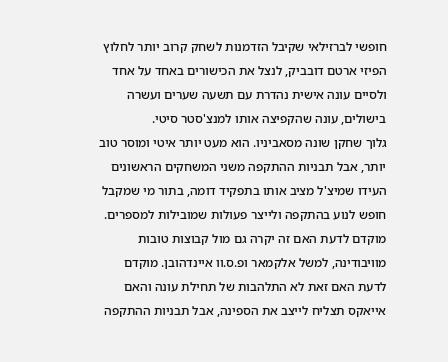חופשי לברזילאי שקיבל הזדמנות לשחק קרוב יותר לחלוץ הפיזי ארטם דובביק, לנצל את הכישורים באחד על אחד ולסיים עונה אישית נהדרת עם תשעה שערים ועשרה בישולים, עונה שהקפיצה אותו למנצ'סטר סיטי.
גלוך שחקן שונה מסאביניו. הוא מעט יותר איטי ומוסר טוב יותר, אבל תבניות ההתקפה משני המשחקים הראשונים העידו שמיצ'ל מציב אותו בתפקיד דומה, בתור מי שמקבל חופש לנוע בהתקפה ולייצר פעולות שמובילות למספרים.
מוקדם לדעת האם זה יקרה גם מול קבוצות טובות מוויבודינה, למשל אלקמאר ופ.ס.וו איינדהובן. מוקדם לדעת האם זאת לא התלהבות של תחילת עונה והאם אייאקס תצליח לייצב את הספינה, אבל תבניות ההתקפה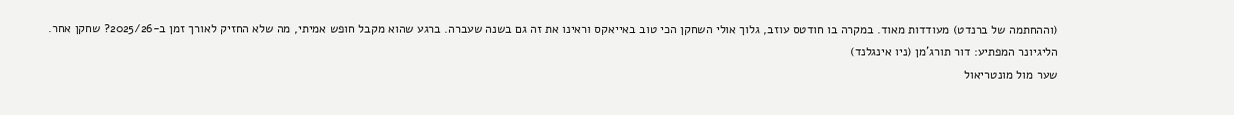(וההחתמה של ברנדט) מעודדות מאוד. במקרה בו חודטס עוזב, גלוך אולי השחקן הכי טוב באייאקס וראינו את זה גם בשנה שעברה. ברגע שהוא מקבל חופש אמיתי, מה שלא החזיק לאורך זמן ב-2025/26? שחקן אחר.
הליגיונר המפתיע: דור תורג'מן (ניו אינגלנד)
שער מול מונטריאול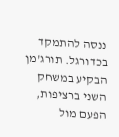ננסה להתמקד בכדורגל. תורג'מן הבקיע במשחק השני ברציפות, הפעם מול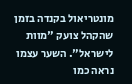מונטריאול בקנדה בזמן שהקהל צועק "מוות לישראל". השער עצמו נראה כמו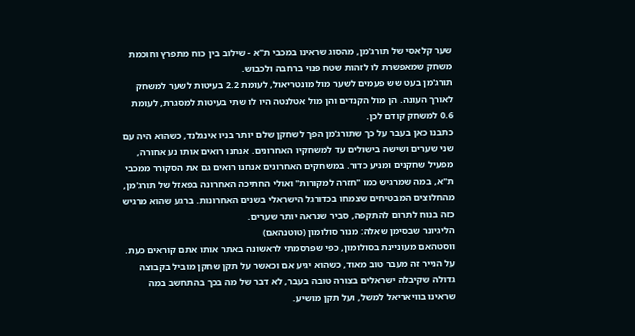שער קלאסי של תורג'מן, מהסוג שראינו במכבי ת"א - שילוב בין כוח מתפרץ וחוכמת משחק שמאפשרת לו לזהות שטח פנוי ברחבה ולכבוש.
תורג'מן בעט שש פעמים לשער מול מונטריאול, לעומת 2.2 בעיטות לשער למשחק לאורך העונה. הן מול הקנדים והן מול אטלנטה היו לו שתי בעיטות למסגרת, לעומת 0.6 למשחק קודם לכן.
כתבנו כאן בעבר על כך שתורג'מן הפך לשחקן שלם יותר בניו אינגלנד, כשהוא היה עם שני שערים ושישה בישולים עד למשחקיו האחרונים. אנחנו רואים אותו נע אחורה, מפעיל שחקנים ומניע כדור. במשחקים האחרונים אנחנו רואים גם את הסקורר ממכבי ת"א, במה שמרגיש כמו "חזרה למקורות" ואולי החתיכה האחרונה בפאזל של תורג'מן, מהחלוצים המבטיחים שצמחו בכדורגל הישראלי בשנים האחרונות. ברגע שהוא מרגיש כזה בנוח לתרום להתקפה, סביר שנראה יותר שערים.
הליגיונר שבסימן שאלה: מנור סולומון (טוטנהאם)
ווסטהאם מעוניינת בסולומון, כפי שפרסמתי לראשונה באתר אותו אתם קוראים כעת. על הנייר זה מעבר טוב מאוד, כשהוא יגיע אם וכאשר על תקן שחקן מוביל בקבוצה גדולה שקיבלה ישראלים בצורה טובה בעבר, לא דבר של מה בכך בהתחשב במה שראינו בוויאריאל למשל, ועל תקן מושיע.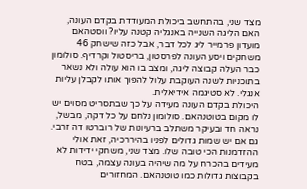מצד שני, בהתחשב ביכולת המעודדת בקדם העונה, האם הליגה השנייה באנגליה קטנה עליו? ווסטהאם מועדון פרמייר ליג לכל דבר, אבל כזה שישחק 46 משחקים ויסע העונה לפרסטון, בריסטול וקרדיף. סולומון כבר העלה קבוצה ליגה, ומצב בו הוא עולה ולא נשאר בתוכניות לשנה העוקבת עלול להפוך אותו לקבלן עליות אנגלי. לא סטיגמה אידיאלית.
היכולת בקדם העונה מעידה על כך שבתסריט מסוים יש לו מקום בטוטנהאם. סולומון נלחם על כל דקה, מבשל, נראה חד ובעיקר משתלב ברעיונות של רוברטו דה זרבי. גם אם יש שמות גדולים לפניו בהיררכיה, זאת אולי ההזדמנות הכי טובה שלו. מצד שני, משחקי ידידות לא מעידים בהכרח על מה שיהיה בעונה עצמה, בטח בקבוצות גדולות כמו טוטנהאם. המחזורים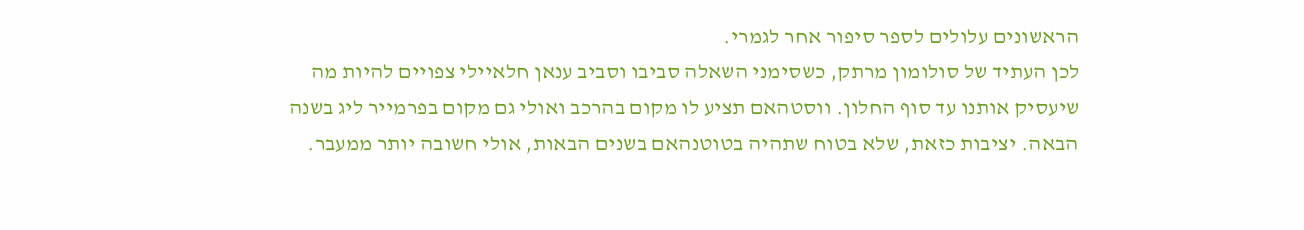הראשונים עלולים לספר סיפור אחר לגמרי.
לכן העתיד של סולומון מרתק, כשסימני השאלה סביבו וסביב ענאן חלאיילי צפויים להיות מה שיעסיק אותנו עד סוף החלון. ווסטהאם תציע לו מקום בהרכב ואולי גם מקום בפרמייר ליג בשנה הבאה. יציבות כזאת, שלא בטוח שתהיה בטוטנהאם בשנים הבאות, אולי חשובה יותר ממעבר.